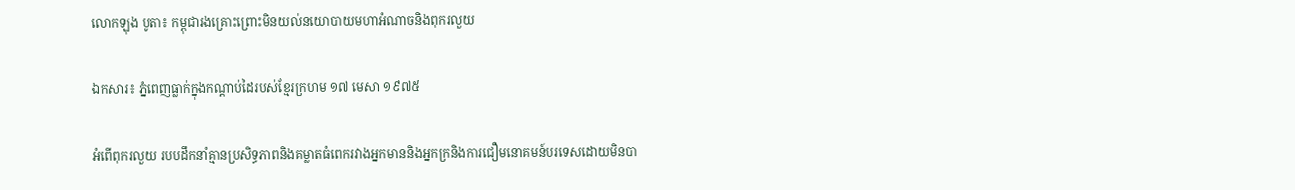លោកឡុង បូតា៖ កម្ពុជារងគ្រោះព្រោះមិនយល់នយោបាយមហាអំណាចនិងពុករលួយ

ឯកសារ៖ ភ្នំពេញធ្លាក់ក្នុងកណ្តាប់ដៃរបស់ខ្មែរក្រហម ១៧ មេសា ១៩៧៥

អំពើពុករលួយ របបដឹកនាំគ្មានប្រសិទ្ធភាពនិងគម្លាតធំពេករវាងអ្នកមាននិងអ្នកក្រនិងការជឿមនោគមន៍បរទេសដោយមិនបា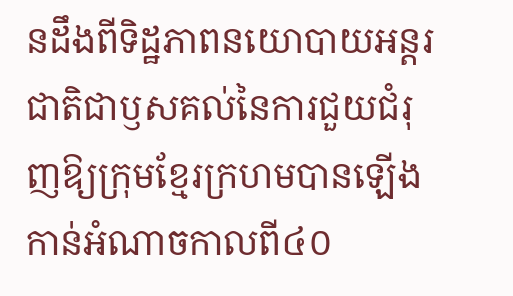នដឹងពីទិដ្ឋភាពនយោបាយអន្តរជាតិជាឫសគល់នៃការជួយជំរុញឱ្យក្រុមខ្មែរក្រហមបានឡើងកាន់អំណាចកាលពី៤០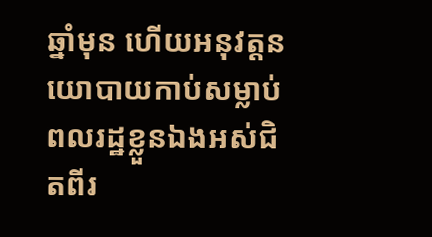ឆ្នាំមុន ហើយអនុវត្តនយោបាយកាប់សម្លាប់ពលរដ្ឋខ្លួនឯងអស់ជិតពីរ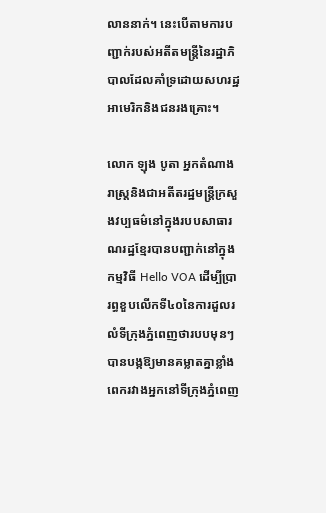លាននាក់។ នេះបើតាមការបញ្ជាក់របស់អតីតមន្ត្រីនៃរដ្ឋាភិបាលដែលគាំទ្រដោយសហរដ្ឋអាមេរិកនិងជនរងគ្រោះ។

លោក ឡុង បូតា អ្នកតំណាងរាស្រ្តនិងជាអតីតរដ្ឋមន្ត្រីក្រសួងវប្បធម៌នៅក្នុងរបបសាធារណរដ្ឋខ្មែរបានបញ្ជាក់នៅក្នុងកម្មវិធី Hello VOA ដើម្បីប្រារព្ធខួបលើកទី៤០នៃការដួលរលំទីក្រុងភ្នំពេញថារបបមុនៗបានបង្កឱ្យមានគម្លាតគ្នាខ្លាំងពេករវាងអ្នកនៅទីក្រុងភ្នំពេញ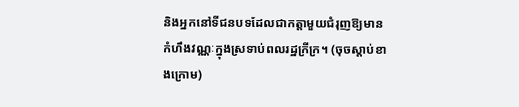និងអ្នកនៅទីជនបទដែលជាកត្តាមួយជំរុញឱ្យមានកំហឹងវណ្ណៈក្នុងស្រទាប់ពលរដ្ឋក្រីក្រ។ (ចុចស្តាប់ខាងក្រោម)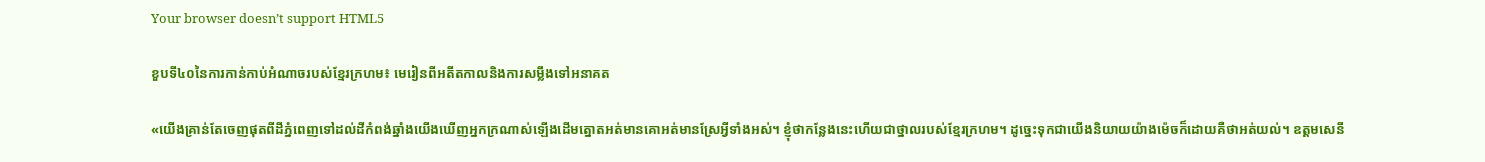Your browser doesn’t support HTML5

ខួបទី៤០នៃការកាន់កាប់អំណាចរបស់ខ្មែរក្រហម៖ មេរៀនពីអតីតកាលនិងការសម្លឹងទៅអនាគត

«យើងគ្រាន់តែចេញផុតពីដីភ្នំពេញទៅដល់ដីកំពង់ឆ្នាំងយើងឃើញអ្នកក្រណាស់ឡើងដើមត្នោតអត់មានគោអត់មានស្រែអ្វីទាំងអស់។ ខ្ញុំថាកន្លែងនេះហើយជាថ្នាលរបស់ខ្មែរក្រហម។ ដូច្នេះទុកជាយើងនិយាយយ៉ាងម៉េចក៏ដោយគឺថាអត់យល់។ ឧត្ដមសេនី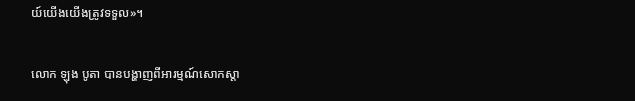យ៍យើងយើងត្រូវទទួល‍»។

លោក ឡុង បូតា បានបង្ហាញពីអារម្មណ៍សោកស្តា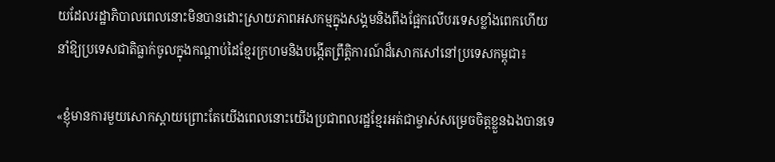យដែលរដ្ឋាភិបាលពេលនោះមិនបានដោះស្រាយភាពអសកម្មក្នុងសង្គមនិងពឹងផ្អែកលើបរទេសខ្លាំងពេកហើយនាំឱ្យប្រទេសជាតិធ្លាក់ចូលក្នុងកណ្តាប់ដៃខ្មែរក្រហមនិងបង្កើតព្រឹត្តិការណ៍ដ៏សោកសៅនៅប្រទេសកម្ពុជា៖

«ខ្ញុំមានការមួយសោកស្តាយព្រោះតែយើងពេលនោះយើងប្រជាពលរដ្ឋខ្មែរអត់ជាម្ចាស់សម្រេចចិត្តខ្លួនឯងបានទេ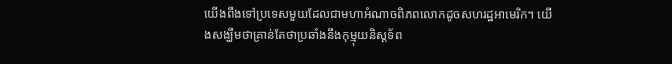យើងពឹងទៅប្រទេសមួយដែលជាមហាអំណាចពិភពលោកដូចសហរដ្ឋអាមេរិក។ យើងសង្ឃឹមថាគ្រាន់តែថាប្រឆាំងនឹងកុម្មុយនិស្តទ័ព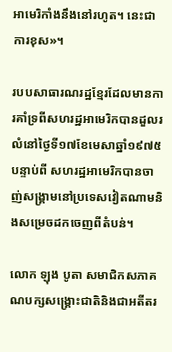អាមេរិកាំងនឹងនៅរហូត។ នេះជាការខុស‍»។

របបសាធារណរដ្ឋខ្មែរដែលមានការគាំទ្រពីសហរដ្ឋអាមេរិកបានដួលរលំនៅថ្ងៃទី១៧ខែមេសាឆ្នាំ១៩៧៥បន្ទាប់ពី សហរដ្ឋអាមេរិកបានចាញ់សង្គ្រាមនៅប្រទេសវៀតណាមនិងសម្រេចដកចេញពីតំបន់។

លោក ឡុង បូតា សមាជិកសភាគណបក្សសង្គ្រោះជាតិនិងជាអតីតរ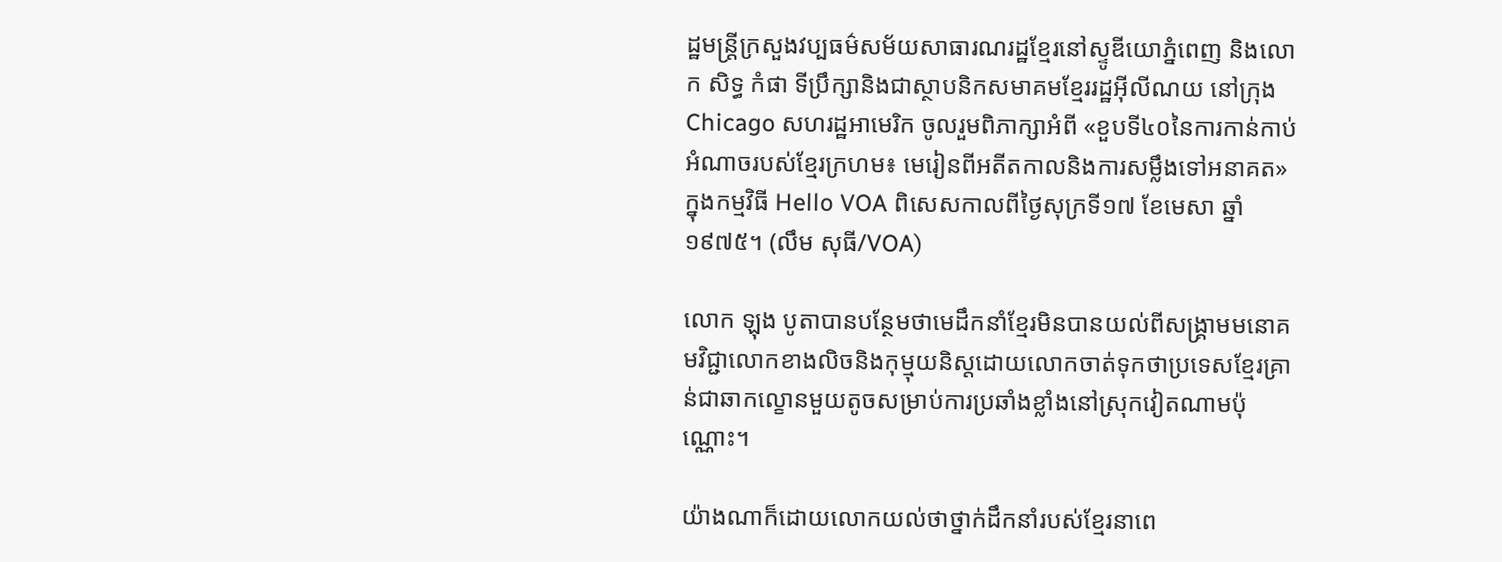ដ្ឋមន្ត្រីក្រសួងវប្បធម៌សម័យសាធារណរដ្ឋខ្មែរនៅស្ទូឌីយោភ្នំពេញ និងលោក សិទ្ធ កំផា ទីប្រឹក្សានិងជាស្ថាបនិកសមាគមខ្មែររដ្ឋអ៊ីលីណយ នៅក្រុង Chicago សហរដ្ឋអាមេរិក ចូលរួមពិភាក្សាអំពី «ខួបទី៤០នៃការកាន់កាប់អំណាចរបស់ខ្មែរក្រហម៖ មេរៀនពីអតីតកាលនិងការសម្លឹងទៅអនាគត» ក្នុងកម្មវិធី Hello VOA ពិសេសកាលពីថ្ងៃសុក្រទី១៧ ខែមេសា ឆ្នាំ១៩៧៥។ (លឹម សុធី/VOA)

លោក ឡុង បូតាបានបន្ថែមថាមេដឹកនាំខ្មែរមិនបានយល់ពីសង្គ្រាមមនោគមវិជ្ជាលោកខាងលិចនិងកុម្មុយនិស្តដោយលោកចាត់ទុកថាប្រទេសខ្មែរគ្រាន់ជាឆាកល្ខោនមួយតូចសម្រាប់ការប្រឆាំងខ្លាំងនៅស្រុកវៀតណាម‍ប៉ុណ្ណោះ។

យ៉ាងណាក៏ដោយលោកយល់ថាថ្នាក់ដឹកនាំរបស់ខ្មែរនាពេ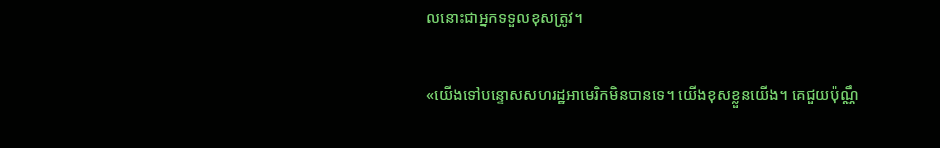លនោះជាអ្នកទទួលខុសត្រូវ។

«យើងទៅបន្ទោសសហរដ្ឋអាមេរិកមិនបានទេ។ យើងខុសខ្លួនយើង។ គេជួយប៉ុណ្ណឹ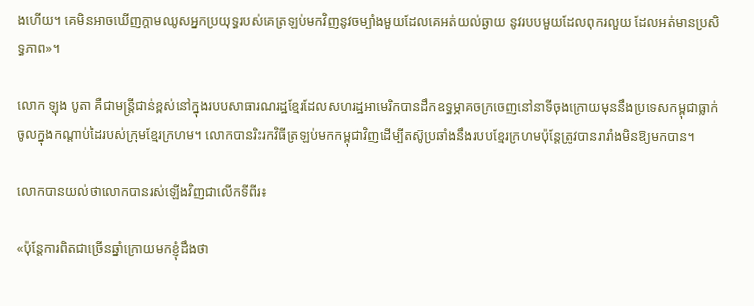ងហើយ។ គេមិនអាចឃើញក្តាមឈូសអ្នកប្រយុទ្ធរបស់គេត្រឡប់មកវិញនូវចម្បាំងមួយដែលគេអត់យល់ឆ្ងាយ នូវរបបមួយដែលពុករលួយ ដែលអត់មានប្រសិទ្ធភាព»។

លោក ឡុង បូតា គឺជាមន្ត្រីជាន់ខ្ពស់នៅក្នុងរបបសាធារណរដ្ឋខ្មែរដែលសហរដ្ឋអាមេរិកបានដឹកឧទ្ធម្ភាគចក្រចេញនៅនាទីចុងក្រោយមុននឹងប្រទេសកម្ពុជាធ្លាក់ចូលក្នុងកណ្ដាប់ដៃរបស់ក្រុមខ្មែរក្រហម។ លោកបានរិះរកវិធីត្រឡប់មកកម្ពុជាវិញដើម្បីតស៊ូប្រឆាំងនឹងរបបខ្មែរក្រហមប៉ុន្តែត្រូវបានរារាំងមិនឱ្យមកបាន។

លោកបានយល់ថាលោកបានរស់ឡើងវិញជាលើកទីពីរ៖

«ប៉ុន្តែការពិតជាច្រើនឆ្នាំក្រោយមកខ្ញុំដឹងថា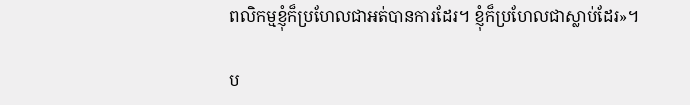ពលិកម្មខ្ញុំក៏ប្រហែលជាអត់បានការដែរ។ ខ្ញុំក៏ប្រហែលជាស្លាប់ដែរ‍»។

ប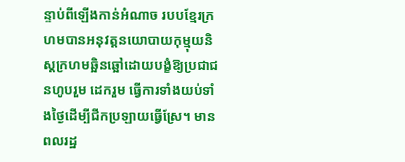ន្ទាប់ពីឡើងកាន់អំណាច របបខ្មែរក្រហមបានអនុវត្តនយោបាយកុម្មុយនិស្តក្រហមឆ្អិនឆ្អៅដោយបង្ខំឱ្យប្រជាជនហូបរួម ដេករួម ធ្វើការទាំងយប់ទាំងថ្ងៃដើម្បីជីកប្រឡាយធ្វើស្រែ។ មានពលរដ្ឋ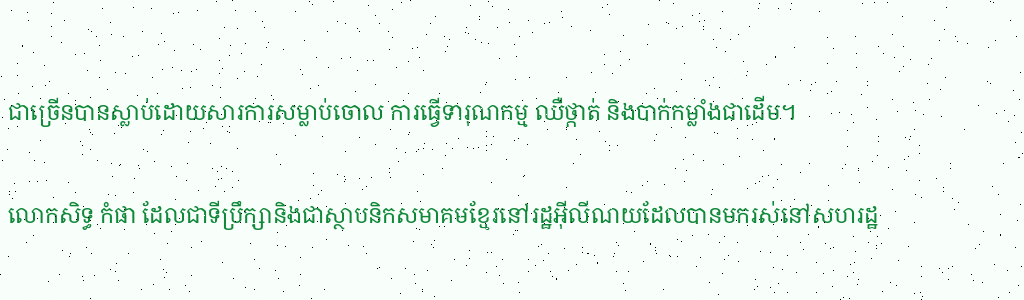ជាច្រើនបានស្លាប់ដោយសារការសម្លាប់ចោល ការធ្វើទារុណកម្ម ឈឺថ្កាត់ និងបាក់កម្លាំងជាដើម។

លោកសិទ្ធ កំផា ដែលជាទីប្រឹក្សានិងជាស្ថាបនិកសមាគមខ្មែរនៅរដ្ឋអ៊ីលីណយដែលបានមករស់នៅសហរដ្ឋ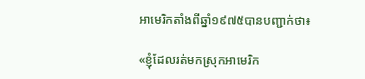អាមេរិកតាំងពីឆ្នាំ១៩៧៥បានបញ្ជាក់ថា៖

«ខ្ញុំដែលរត់មកស្រុកអាមេរិក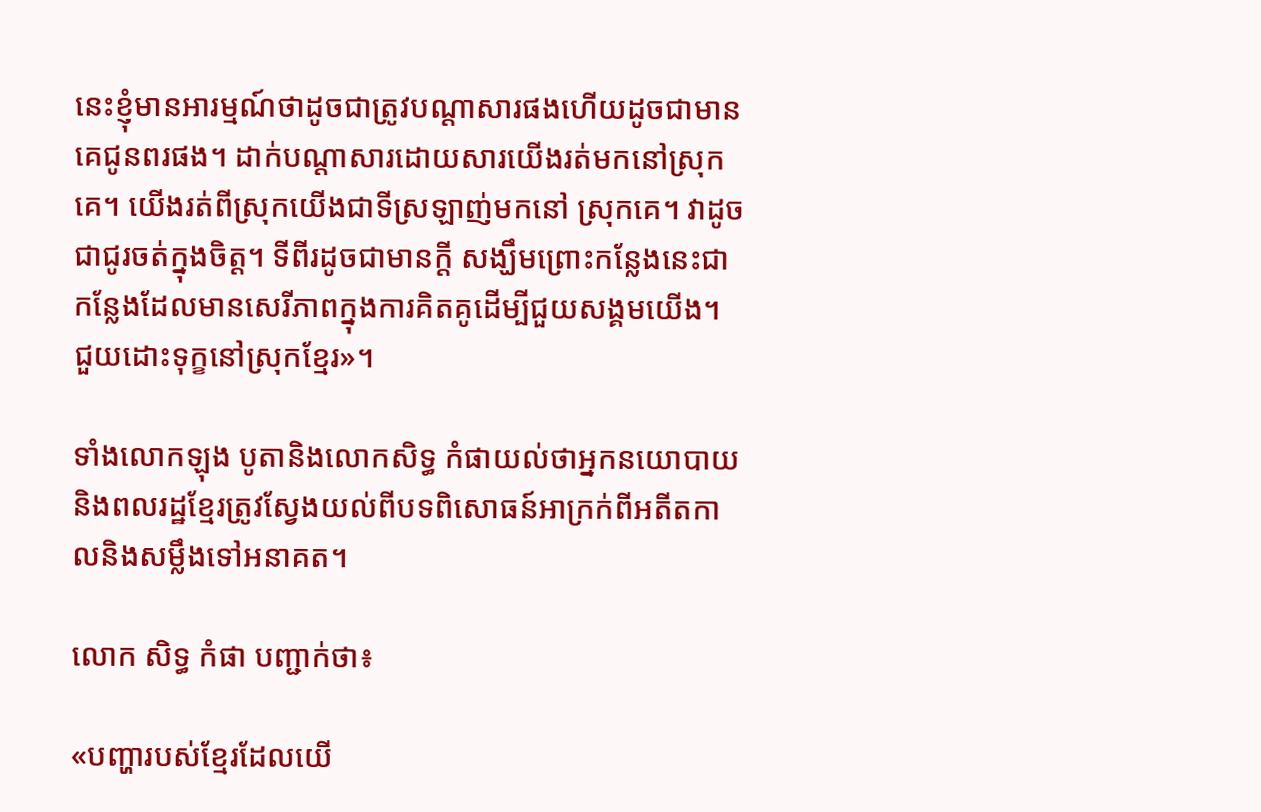នេះខ្ញុំមានអារម្មណ៍ថាដូចជាត្រូវបណ្តាសារផងហើយដូចជាមានគេជូនពរផង។ ដាក់បណ្តាសារដោយសារយើងរត់មកនៅស្រុកគេ។ យើងរត់ពីស្រុកយើងជាទីស្រឡាញ់មកនៅ ស្រុកគេ។ វាដូចជាជូរចត់ក្នុងចិត្ត។ ទីពីរដូចជាមានក្តី សង្ឃឹមព្រោះកន្លែងនេះជាកន្លែងដែលមានសេរីភាពក្នុងការគិតគូដើម្បីជួយសង្គមយើង។ ជួយដោះទុក្ខនៅស្រុកខ្មែរ‍»។

ទាំងលោកឡុង បូតានិងលោកសិទ្ធ កំផាយល់ថាអ្នកនយោបាយ និងពលរដ្ឋខ្មែរត្រូវស្វែងយល់ពីបទពិសោធន៍អាក្រក់ពីអតីតកាលនិងសម្លឹងទៅអនាគត។

លោក សិទ្ធ កំផា បញ្ជាក់ថា៖

«បញ្ហារបស់ខ្មែរដែលយើ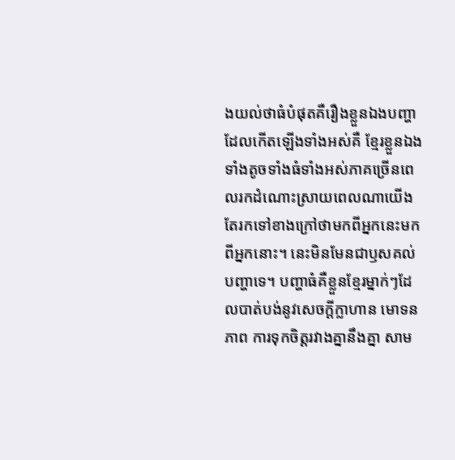ងយល់ថាធំបំផុតគឺរឿងខ្លួនឯងបញ្ហាដែលកើតឡើងទាំងអស់គឺ ខ្មែរខ្លួនឯងទាំងតូចទាំងធំទាំងអស់ភាគច្រើនពេលរកដំណោះស្រាយពេលណាយើងតែរកទៅខាងក្រៅថាមកពីអ្នកនេះមកពីអ្នកនោះ។ នេះមិនមែនជាឫសគល់បញ្ហាទេ។ បញ្ហាធំគឺខ្លួនខ្មែរម្នាក់ៗដែលបាត់បង់នូវសេចក្ដីក្លាហាន មោទនភាព ការទុកចិត្តរវាងគ្នានឹងគ្នា សាម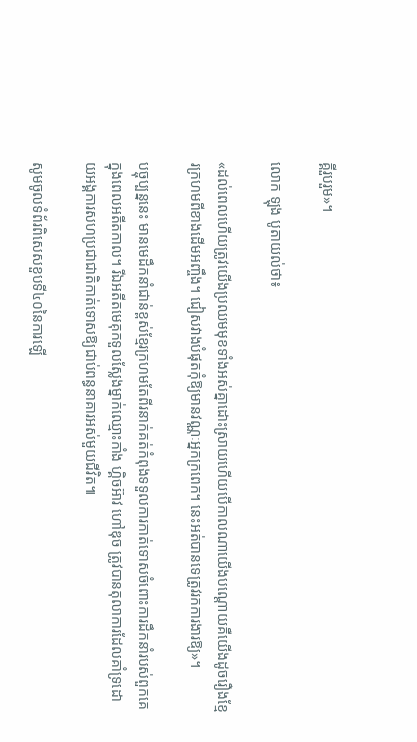គ្គីរួបរួម»។

លោក ឡុង បូតាយល់ថា៖

«ដល់ពេលហើយត្រូវយើងប្រឈមមុខទាំងអស់គ្នាដោះស្រាយហើយបើកាលណាយើងបណ្តោយគឺយើងដូចរឿងខ្មែរក្រហមពីខាងដើមអញ្ចឹង។ ជៀសវាងបំផុតកុំឱ្យមានវណ្ណៈអ្នកក្រពេក។ នេះអត់បានទេត្រូវរកការងារឱ្យ‍»។

បច្ចុប្បន្ននេះ មានមេដឹកនាំជាន់ខ្ពស់ខ្មែរក្រហមតែពីរនាក់គត់កំពុងទទួលការកាត់ទោសចំពោះការដឹកនាំរបស់ពួកគេក្នុងពេលអតីតកាល។ រីឯអតីតមេគុកទួលស្លែងម្នាក់ឈ្មោះកាំង ហ្គិចអ៊ាវ ហៅឌុច ត្រូវបានតុលាការដែលគាំទ្រដោយអង្គការសហប្រជាជាតិកាត់ទោសឱ្យជាប់ពន្ធនាគារអស់មួយជីវិត៕

សូមចូលទំព័រពិសេសខួបទី៤០នៃការឡើ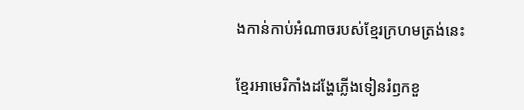ងកាន់កាប់អំណាចរបស់ខ្មែរក្រហមត្រង់នេះ

ខ្មែរអាមេរិកាំងដង្ហែភ្លើងទៀនរំឭកខួ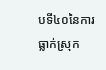បទី៤០នៃការធ្លាក់ស្រុក